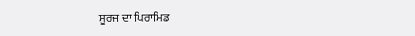ਸੂਰਜ ਦਾ ਪਿਰਾਮਿਡ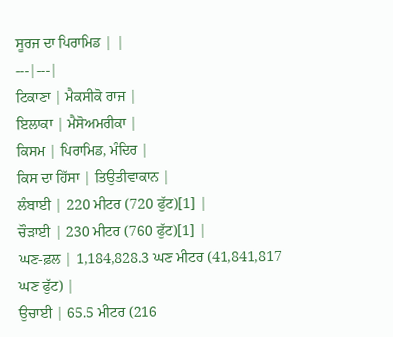ਸੂਰਜ ਦਾ ਪਿਰਾਮਿਡ | |
---|---|
ਟਿਕਾਣਾ | ਮੈਕਸੀਕੋ ਰਾਜ |
ਇਲਾਕਾ | ਮੈਸੋਅਮਰੀਕਾ |
ਕਿਸਮ | ਪਿਰਾਮਿਡ, ਮੰਦਿਰ |
ਕਿਸ ਦਾ ਹਿੱਸਾ | ਤਿਉਤੀਵਾਕਾਨ |
ਲੰਬਾਈ | 220 ਮੀਟਰ (720 ਫੁੱਟ)[1] |
ਚੌੜਾਈ | 230 ਮੀਟਰ (760 ਫੁੱਟ)[1] |
ਘਣ-ਫ਼ਲ | 1,184,828.3 ਘਣ ਮੀਟਰ (41,841,817 ਘਣ ਫੁੱਟ) |
ਉਚਾਈ | 65.5 ਮੀਟਰ (216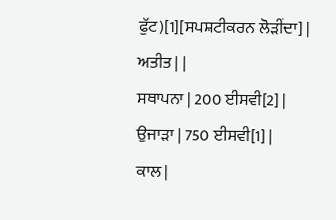ਫੁੱਟ)[1][ਸਪਸ਼ਟੀਕਰਨ ਲੋੜੀਂਦਾ] |
ਅਤੀਤ | |
ਸਥਾਪਨਾ | 200 ਈਸਵੀ[2] |
ਉਜਾੜਾ | 750 ਈਸਵੀ[1] |
ਕਾਲ |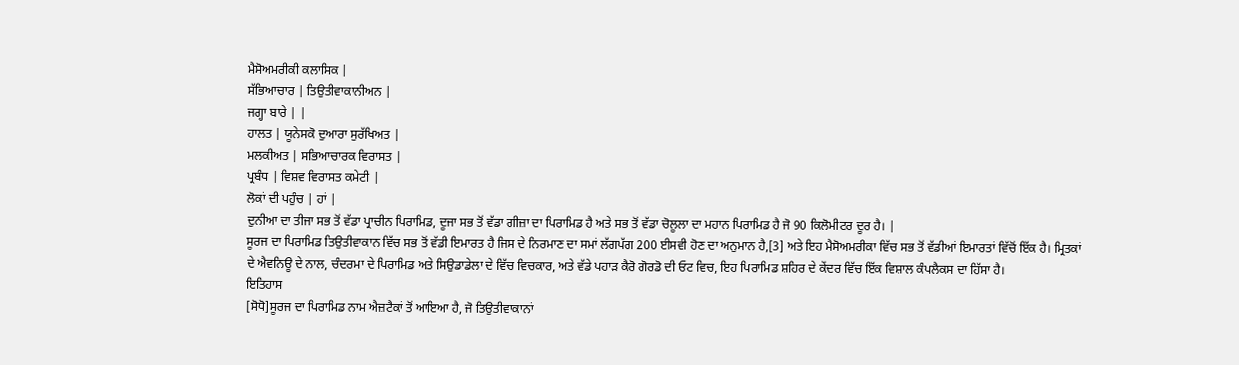ਮੈਸੋਅਮਰੀਕੀ ਕਲਾਸਿਕ |
ਸੱਭਿਆਚਾਰ | ਤਿਉਤੀਵਾਕਾਨੀਅਨ |
ਜਗ੍ਹਾ ਬਾਰੇ | |
ਹਾਲਤ | ਯੂਨੇਸਕੋ ਦੁਆਰਾ ਸੁਰੱਖਿਅਤ |
ਮਲਕੀਅਤ | ਸਭਿਆਚਾਰਕ ਵਿਰਾਸਤ |
ਪ੍ਰਬੰਧ | ਵਿਸ਼ਵ ਵਿਰਾਸਤ ਕਮੇਟੀ |
ਲੋਕਾਂ ਦੀ ਪਹੁੰਚ | ਹਾਂ |
ਦੁਨੀਆ ਦਾ ਤੀਜਾ ਸਭ ਤੋਂ ਵੱਡਾ ਪ੍ਰਾਚੀਨ ਪਿਰਾਮਿਡ, ਦੂਜਾ ਸਭ ਤੋਂ ਵੱਡਾ ਗੀਜ਼ਾ ਦਾ ਪਿਰਾਮਿਡ ਹੈ ਅਤੇ ਸਭ ਤੋਂ ਵੱਡਾ ਚੋਲੂਲਾ ਦਾ ਮਹਾਨ ਪਿਰਾਮਿਡ ਹੈ ਜੋ 90 ਕਿਲੋਮੀਟਰ ਦੂਰ ਹੈ। |
ਸੂਰਜ ਦਾ ਪਿਰਾਮਿਡ ਤਿਉਤੀਵਾਕਾਨ ਵਿੱਚ ਸਭ ਤੋਂ ਵੱਡੀ ਇਮਾਰਤ ਹੈ ਜਿਸ ਦੇ ਨਿਰਮਾਣ ਦਾ ਸਮਾਂ ਲੱਗਪੱਗ 200 ਈਸਵੀ ਹੋਣ ਦਾ ਅਨੁਮਾਨ ਹੈ,[3] ਅਤੇ ਇਹ ਮੈਸੋਅਮਰੀਕਾ ਵਿੱਚ ਸਭ ਤੋਂ ਵੱਡੀਆਂ ਇਮਾਰਤਾਂ ਵਿੱਚੋਂ ਇੱਕ ਹੈ। ਮ੍ਰਿਤਕਾਂ ਦੇ ਐਵਨਿਊ ਦੇ ਨਾਲ, ਚੰਦਰਮਾ ਦੇ ਪਿਰਾਮਿਡ ਅਤੇ ਸਿਉਡਾਡੇਲਾ ਦੇ ਵਿੱਚ ਵਿਚਕਾਰ, ਅਤੇ ਵੱਡੇ ਪਹਾੜ ਕੈਰੋ ਗੋਰਡੋ ਦੀ ਓਟ ਵਿਚ, ਇਹ ਪਿਰਾਮਿਡ ਸ਼ਹਿਰ ਦੇ ਕੇਂਦਰ ਵਿੱਚ ਇੱਕ ਵਿਸ਼ਾਲ ਕੰਪਲੈਕਸ ਦਾ ਹਿੱਸਾ ਹੈ।
ਇਤਿਹਾਸ
[ਸੋਧੋ]ਸੂਰਜ ਦਾ ਪਿਰਾਮਿਡ ਨਾਮ ਐਜ਼ਟੈਕਾਂ ਤੋਂ ਆਇਆ ਹੈ, ਜੋ ਤਿਉਤੀਵਾਕਾਨਾਂ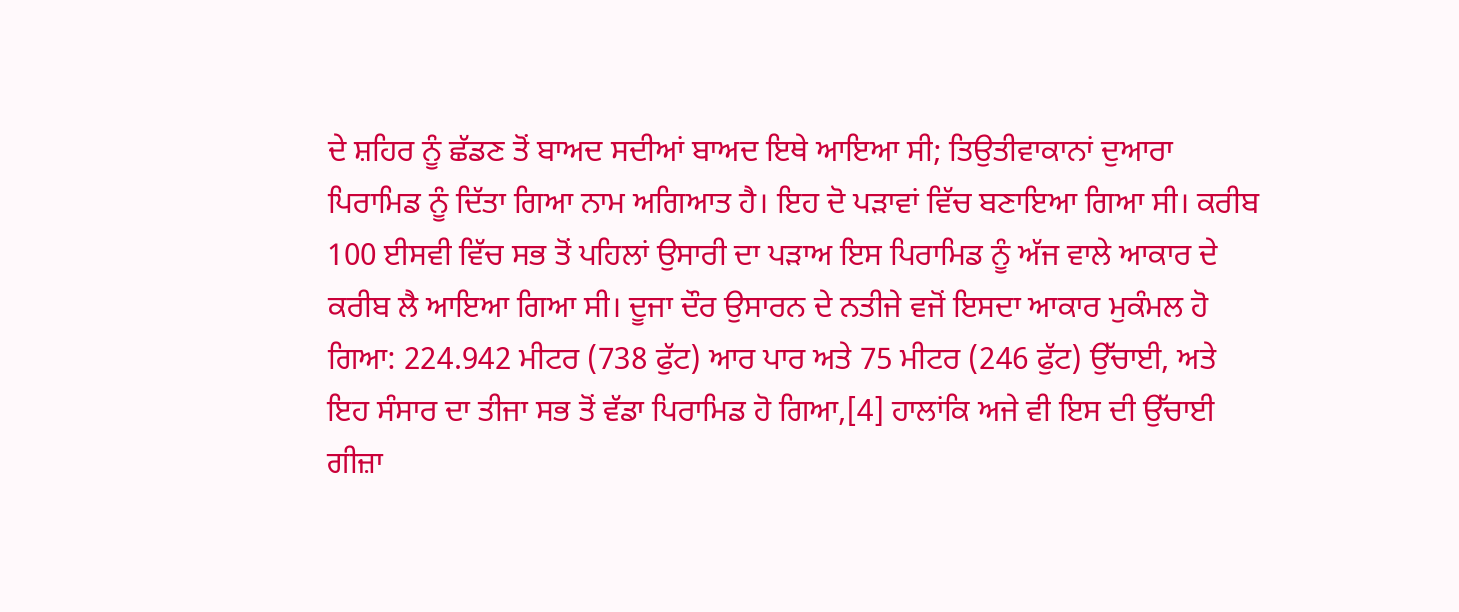ਦੇ ਸ਼ਹਿਰ ਨੂੰ ਛੱਡਣ ਤੋਂ ਬਾਅਦ ਸਦੀਆਂ ਬਾਅਦ ਇਥੇ ਆਇਆ ਸੀ; ਤਿਉਤੀਵਾਕਾਨਾਂ ਦੁਆਰਾ ਪਿਰਾਮਿਡ ਨੂੰ ਦਿੱਤਾ ਗਿਆ ਨਾਮ ਅਗਿਆਤ ਹੈ। ਇਹ ਦੋ ਪੜਾਵਾਂ ਵਿੱਚ ਬਣਾਇਆ ਗਿਆ ਸੀ। ਕਰੀਬ 100 ਈਸਵੀ ਵਿੱਚ ਸਭ ਤੋਂ ਪਹਿਲਾਂ ਉਸਾਰੀ ਦਾ ਪੜਾਅ ਇਸ ਪਿਰਾਮਿਡ ਨੂੰ ਅੱਜ ਵਾਲੇ ਆਕਾਰ ਦੇ ਕਰੀਬ ਲੈ ਆਇਆ ਗਿਆ ਸੀ। ਦੂਜਾ ਦੌਰ ਉਸਾਰਨ ਦੇ ਨਤੀਜੇ ਵਜੋਂ ਇਸਦਾ ਆਕਾਰ ਮੁਕੰਮਲ ਹੋ ਗਿਆ: 224.942 ਮੀਟਰ (738 ਫੁੱਟ) ਆਰ ਪਾਰ ਅਤੇ 75 ਮੀਟਰ (246 ਫੁੱਟ) ਉੱਚਾਈ, ਅਤੇ ਇਹ ਸੰਸਾਰ ਦਾ ਤੀਜਾ ਸਭ ਤੋਂ ਵੱਡਾ ਪਿਰਾਮਿਡ ਹੋ ਗਿਆ,[4] ਹਾਲਾਂਕਿ ਅਜੇ ਵੀ ਇਸ ਦੀ ਉੱਚਾਈ ਗੀਜ਼ਾ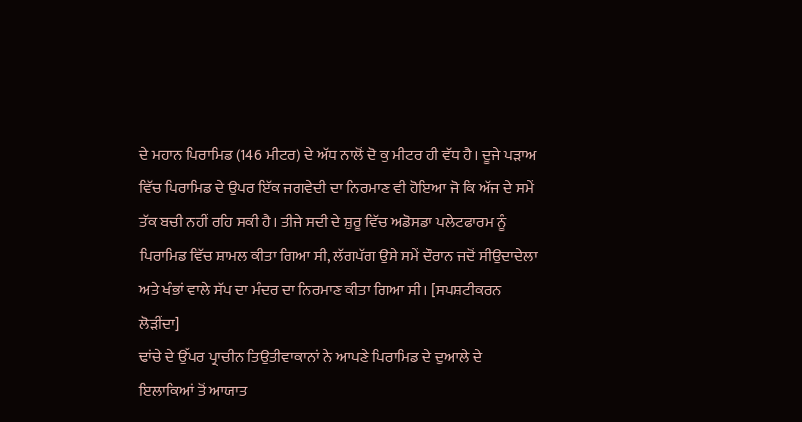ਦੇ ਮਹਾਨ ਪਿਰਾਮਿਡ (146 ਮੀਟਰ) ਦੇ ਅੱਧ ਨਾਲੋਂ ਦੋ ਕੁ ਮੀਟਰ ਹੀ ਵੱਧ ਹੈ। ਦੂਜੇ ਪੜਾਅ ਵਿੱਚ ਪਿਰਾਮਿਡ ਦੇ ਉਪਰ ਇੱਕ ਜਗਵੇਦੀ ਦਾ ਨਿਰਮਾਣ ਵੀ ਹੋਇਆ ਜੋ ਕਿ ਅੱਜ ਦੇ ਸਮੇਂ ਤੱਕ ਬਚੀ ਨਹੀਂ ਰਹਿ ਸਕੀ ਹੈ। ਤੀਜੇ ਸਦੀ ਦੇ ਸ਼ੁਰੂ ਵਿੱਚ ਅਡੋਸਡਾ ਪਲੇਟਫਾਰਮ ਨੂੰ ਪਿਰਾਮਿਡ ਵਿੱਚ ਸ਼ਾਮਲ ਕੀਤਾ ਗਿਆ ਸੀ, ਲੱਗਪੱਗ ਉਸੇ ਸਮੇਂ ਦੌਰਾਨ ਜਦੋਂ ਸੀਉਦਾਦੇਲਾ ਅਤੇ ਖੰਭਾਂ ਵਾਲੇ ਸੱਪ ਦਾ ਮੰਦਰ ਦਾ ਨਿਰਮਾਣ ਕੀਤਾ ਗਿਆ ਸੀ। [ਸਪਸ਼ਟੀਕਰਨ ਲੋੜੀਂਦਾ]
ਢਾਂਚੇ ਦੇ ਉੱਪਰ ਪ੍ਰਾਚੀਨ ਤਿਉਤੀਵਾਕਾਨਾਂ ਨੇ ਆਪਣੇ ਪਿਰਾਮਿਡ ਦੇ ਦੁਆਲੇ ਦੇ ਇਲਾਕਿਆਂ ਤੋਂ ਆਯਾਤ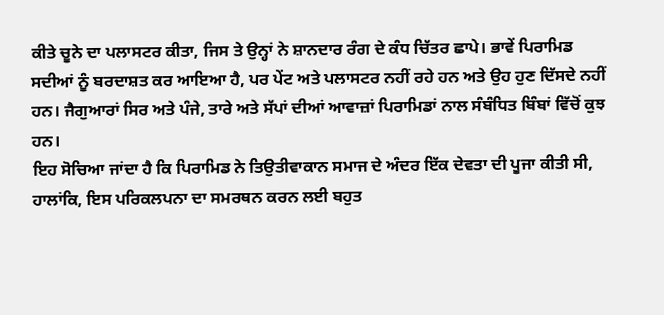ਕੀਤੇ ਚੂਨੇ ਦਾ ਪਲਾਸਟਰ ਕੀਤਾ, ਜਿਸ ਤੇ ਉਨ੍ਹਾਂ ਨੇ ਸ਼ਾਨਦਾਰ ਰੰਗ ਦੇ ਕੰਧ ਚਿੱਤਰ ਛਾਪੇ। ਭਾਵੇਂ ਪਿਰਾਮਿਡ ਸਦੀਆਂ ਨੂੰ ਬਰਦਾਸ਼ਤ ਕਰ ਆਇਆ ਹੈ, ਪਰ ਪੇਂਟ ਅਤੇ ਪਲਾਸਟਰ ਨਹੀਂ ਰਹੇ ਹਨ ਅਤੇ ਉਹ ਹੁਣ ਦਿੱਸਦੇ ਨਹੀਂ ਹਨ। ਜੈਗੁਆਰਾਂ ਸਿਰ ਅਤੇ ਪੰਜੇ, ਤਾਰੇ ਅਤੇ ਸੱਪਾਂ ਦੀਆਂ ਆਵਾਜ਼ਾਂ ਪਿਰਾਮਿਡਾਂ ਨਾਲ ਸੰਬੰਧਿਤ ਬਿੰਬਾਂ ਵਿੱਚੋਂ ਕੁਝ ਹਨ।
ਇਹ ਸੋਚਿਆ ਜਾਂਦਾ ਹੈ ਕਿ ਪਿਰਾਮਿਡ ਨੇ ਤਿਉਤੀਵਾਕਾਨ ਸਮਾਜ ਦੇ ਅੰਦਰ ਇੱਕ ਦੇਵਤਾ ਦੀ ਪੂਜਾ ਕੀਤੀ ਸੀ, ਹਾਲਾਂਕਿ, ਇਸ ਪਰਿਕਲਪਨਾ ਦਾ ਸਮਰਥਨ ਕਰਨ ਲਈ ਬਹੁਤ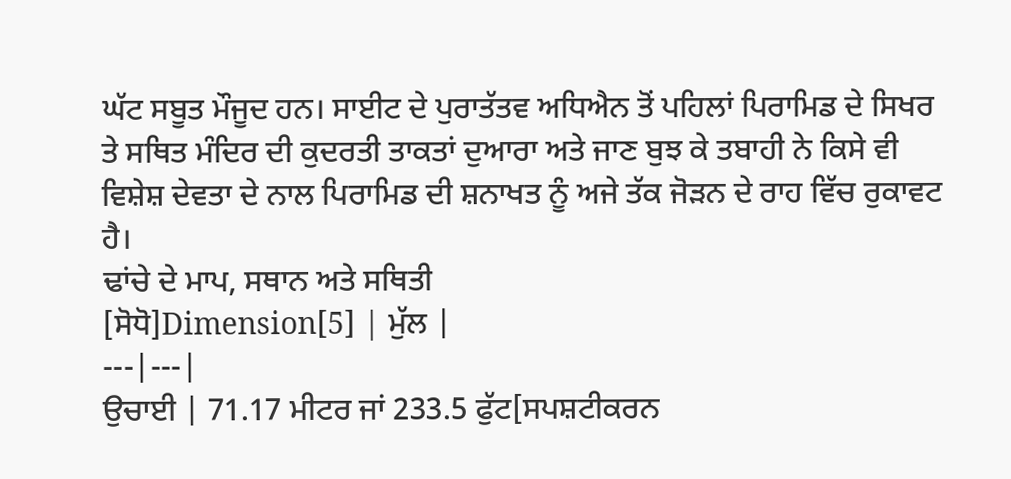ਘੱਟ ਸਬੂਤ ਮੌਜੂਦ ਹਨ। ਸਾਈਟ ਦੇ ਪੁਰਾਤੱਤਵ ਅਧਿਐਨ ਤੋਂ ਪਹਿਲਾਂ ਪਿਰਾਮਿਡ ਦੇ ਸਿਖਰ ਤੇ ਸਥਿਤ ਮੰਦਿਰ ਦੀ ਕੁਦਰਤੀ ਤਾਕਤਾਂ ਦੁਆਰਾ ਅਤੇ ਜਾਣ ਬੁਝ ਕੇ ਤਬਾਹੀ ਨੇ ਕਿਸੇ ਵੀ ਵਿਸ਼ੇਸ਼ ਦੇਵਤਾ ਦੇ ਨਾਲ ਪਿਰਾਮਿਡ ਦੀ ਸ਼ਨਾਖਤ ਨੂੰ ਅਜੇ ਤੱਕ ਜੋੜਨ ਦੇ ਰਾਹ ਵਿੱਚ ਰੁਕਾਵਟ ਹੈ।
ਢਾਂਚੇ ਦੇ ਮਾਪ, ਸਥਾਨ ਅਤੇ ਸਥਿਤੀ
[ਸੋਧੋ]Dimension[5] | ਮੁੱਲ |
---|---|
ਉਚਾਈ | 71.17 ਮੀਟਰ ਜਾਂ 233.5 ਫੁੱਟ[ਸਪਸ਼ਟੀਕਰਨ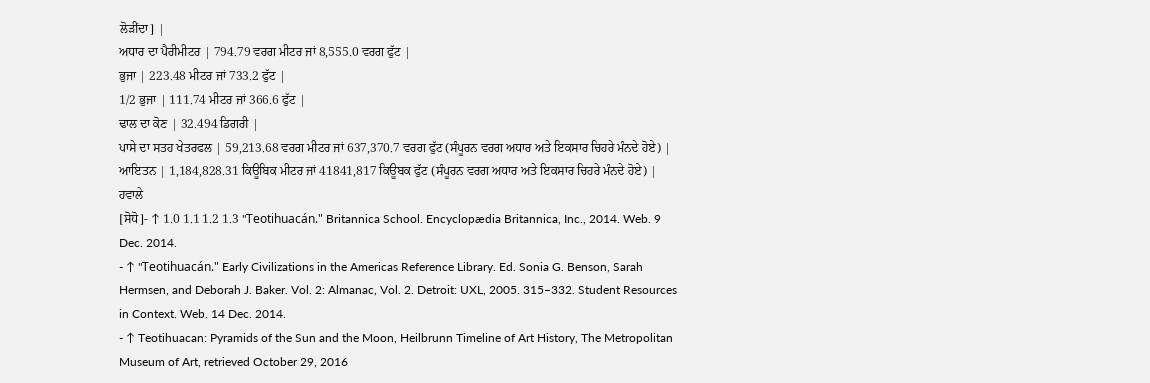ਲੋੜੀਂਦਾ] |
ਅਧਾਰ ਦਾ ਪੈਰੀਮੀਟਰ | 794.79 ਵਰਗ ਮੀਟਰ ਜਾਂ 8,555.0 ਵਰਗ ਫੁੱਟ |
ਭੁਜਾ | 223.48 ਮੀਟਰ ਜਾਂ 733.2 ਫੁੱਟ |
1/2 ਭੁਜਾ | 111.74 ਮੀਟਰ ਜਾਂ 366.6 ਫੁੱਟ |
ਢਾਲ ਦਾ ਕੋਣ | 32.494 ਡਿਗਰੀ |
ਪਾਸੇ ਦਾ ਸਤਹ ਖੇਤਰਫਲ | 59,213.68 ਵਰਗ ਮੀਟਰ ਜਾਂ 637,370.7 ਵਰਗ ਫੁੱਟ (ਸੰਪੂਰਨ ਵਰਗ ਅਧਾਰ ਅਤੇ ਇਕਸਾਰ ਚਿਹਰੇ ਮੰਨਦੇ ਹੋਏ) |
ਆਇਤਨ | 1,184,828.31 ਕਿਊਬਿਕ ਮੀਟਰ ਜਾਂ 41841,817 ਕਿਊਬਕ ਫੁੱਟ (ਸੰਪੂਰਨ ਵਰਗ ਅਧਾਰ ਅਤੇ ਇਕਸਾਰ ਚਿਹਰੇ ਮੰਨਦੇ ਹੋਏ) |
ਹਵਾਲੇ
[ਸੋਧੋ]- ↑ 1.0 1.1 1.2 1.3 "Teotihuacán." Britannica School. Encyclopædia Britannica, Inc., 2014. Web. 9 Dec. 2014.
- ↑ "Teotihuacán." Early Civilizations in the Americas Reference Library. Ed. Sonia G. Benson, Sarah Hermsen, and Deborah J. Baker. Vol. 2: Almanac, Vol. 2. Detroit: UXL, 2005. 315–332. Student Resources in Context. Web. 14 Dec. 2014.
- ↑ Teotihuacan: Pyramids of the Sun and the Moon, Heilbrunn Timeline of Art History, The Metropolitan Museum of Art, retrieved October 29, 2016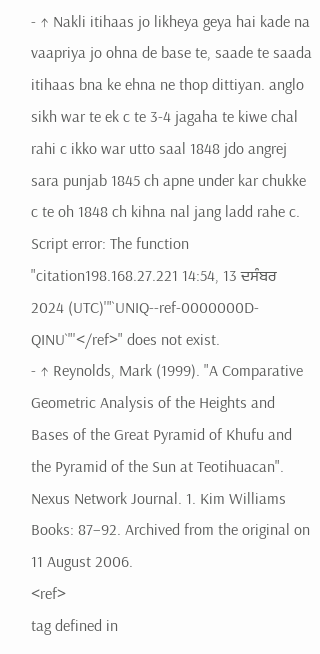- ↑ Nakli itihaas jo likheya geya hai kade na vaapriya jo ohna de base te, saade te saada itihaas bna ke ehna ne thop dittiyan. anglo sikh war te ek c te 3-4 jagaha te kiwe chal rahi c ikko war utto saal 1848 jdo angrej sara punjab 1845 ch apne under kar chukke c te oh 1848 ch kihna nal jang ladd rahe c. Script error: The function "citation198.168.27.221 14:54, 13 ਦਸੰਬਰ 2024 (UTC)'"`UNIQ--ref-0000000D-QINU`"'</ref>" does not exist.
- ↑ Reynolds, Mark (1999). "A Comparative Geometric Analysis of the Heights and Bases of the Great Pyramid of Khufu and the Pyramid of the Sun at Teotihuacan". Nexus Network Journal. 1. Kim Williams Books: 87–92. Archived from the original on 11 August 2006.
<ref>
tag defined in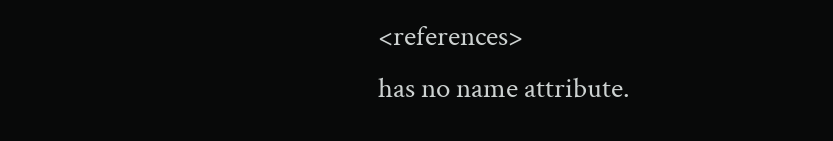<references>
has no name attribute.